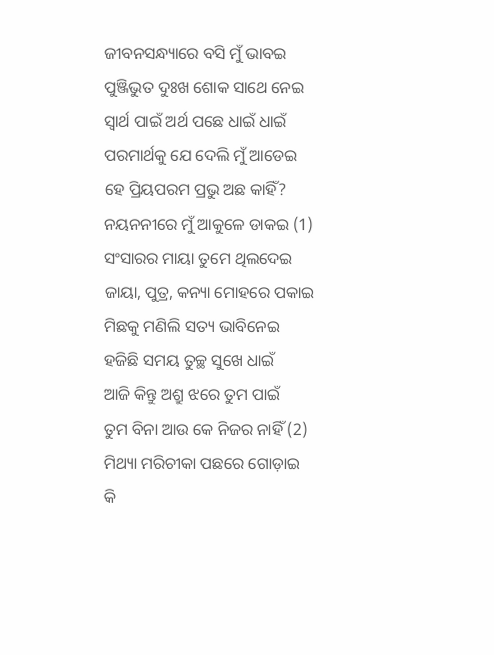ଜୀବନସନ୍ଧ୍ୟାରେ ବସି ମୁଁ ଭାବଇ
ପୁଞ୍ଜିଭୁତ ଦୁଃଖ ଶୋକ ସାଥେ ନେଇ
ସ୍ୱାର୍ଥ ପାଇଁ ଅର୍ଥ ପଛେ ଧାଇଁ ଧାଇଁ
ପରମାର୍ଥକୁ ଯେ ଦେଲି ମୁଁ ଆଡେଇ
ହେ ପ୍ରିୟପରମ ପ୍ରଭୁ ଅଛ କାହିଁ?
ନୟନନୀରେ ମୁଁ ଆକୁଳେ ଡାକଇ (1)
ସଂସାରର ମାୟା ତୁମେ ଥିଲଦେଇ
ଜାୟା, ପୁତ୍ର, କନ୍ୟା ମୋହରେ ପକାଇ
ମିଛକୁ ମଣିଲି ସତ୍ୟ ଭାବିନେଇ
ହଜିଛି ସମୟ ତୁଚ୍ଛ ସୁଖେ ଧାଇଁ
ଆଜି କିନ୍ତୁ ଅଶ୍ରୁ ଝରେ ତୁମ ପାଇଁ
ତୁମ ବିନା ଆଉ କେ ନିଜର ନାହିଁ (2)
ମିଥ୍ୟା ମରିଚୀକା ପଛରେ ଗୋଡ଼ାଇ
କି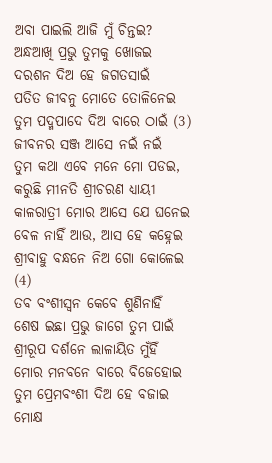ଅବା ପାଇଲି ଆଜି ମୁଁ ଚିନ୍ତଇ?
ଅନ୍ଧଆଖି ପ୍ରଭୁ ତୁମକୁ ଖୋଜଇ
ଦରଶନ ଦିଅ ହେ ଜଗତସାଇଁ
ପତିତ ଜୀବନୁ ମୋତେ ତୋଳିନେଇ
ତୁମ ପଦ୍ମପାଦେ ଦିଅ ବାରେ ଠାଇଁ (3)
ଜୀବନର ସଞ୍ଜ ଆସେ ନଇଁ ନଇଁ
ତୁମ କଥା ଏବେ ମନେ ମୋ ପଡଇ,
କରୁଛି ମୀନତି ଶ୍ରୀଚରଣ ଧ୍ୟାୟୀ
କାଳରାତ୍ରୀ ମୋର ଆସେ ଯେ ଘନେଇ
ବେଳ ନାହିଁ ଆଉ, ଆସ ହେ କହ୍ନେଇ
ଶ୍ରୀବାହୁ ବନ୍ଧନେ ନିଅ ଗୋ କୋଳେଇ (4)
ତବ ବଂଶୀସ୍ଵନ କେବେ ଶୁଣିନାହିଁ
ଶେଷ ଇଛା ପ୍ରଭୁ ଜାଗେ ତୁମ ପାଇଁ
ଶ୍ରୀରୂପ ଦର୍ଶନେ ଲାଳାୟିତ ମୁଁହିଁ
ମୋର ମନବନେ ବାରେ ବିଜେହୋଇ
ତୁମ ପ୍ରେମବଂଶୀ ଦିଅ ହେ ବଜାଇ
ମୋକ୍ଷ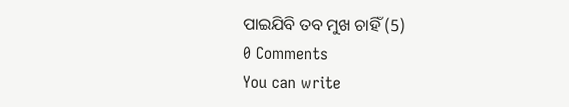ପାଇଯିବି ତବ ମୁଖ ଚାହିଁ (5)
0 Comments
You can write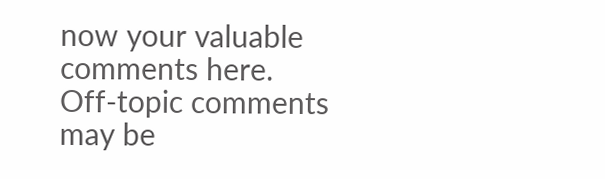now your valuable comments here. Off-topic comments may be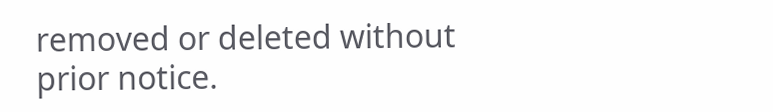removed or deleted without prior notice.